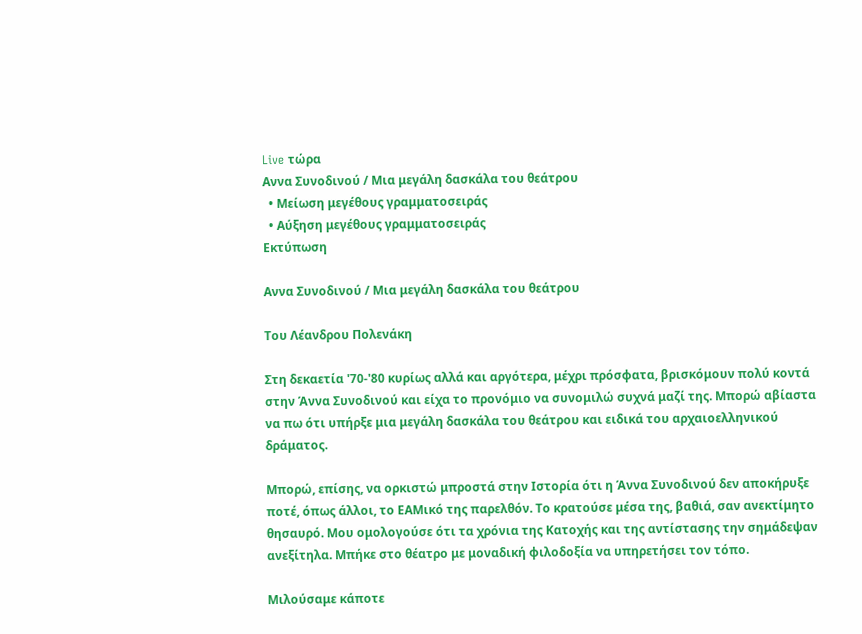Live τώρα
Αννα Συνοδινού / Μια μεγάλη δασκάλα του θεάτρου
  • Μείωση μεγέθους γραμματοσειράς
  • Αύξηση μεγέθους γραμματοσειράς
Εκτύπωση

Αννα Συνοδινού / Μια μεγάλη δασκάλα του θεάτρου

Του Λέανδρου Πολενάκη

Στη δεκαετία '70-'80 κυρίως αλλά και αργότερα, μέχρι πρόσφατα, βρισκόμουν πολύ κοντά στην Άννα Συνοδινού και είχα το προνόμιο να συνομιλώ συχνά μαζί της. Μπορώ αβίαστα να πω ότι υπήρξε μια μεγάλη δασκάλα του θεάτρου και ειδικά του αρχαιοελληνικού δράματος.

Μπορώ, επίσης, να ορκιστώ μπροστά στην Ιστορία ότι η Άννα Συνοδινού δεν αποκήρυξε ποτέ, όπως άλλοι, το ΕΑΜικό της παρελθόν. Το κρατούσε μέσα της, βαθιά, σαν ανεκτίμητο θησαυρό. Μου ομολογούσε ότι τα χρόνια της Κατοχής και της αντίστασης την σημάδεψαν ανεξίτηλα. Μπήκε στο θέατρο με μοναδική φιλοδοξία να υπηρετήσει τον τόπο.

Μιλούσαμε κάποτε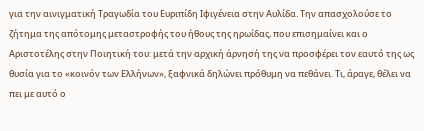για την αινιγματική Τραγωδία του Ευριπίδη Ιφιγένεια στην Αυλίδα. Την απασχολούσε το ζήτημα της απότομης μεταστροφής του ήθους της ηρωίδας, που επισημαίνει και ο Αριστοτέλης στην Ποιητική του: μετά την αρχική άρνησή της να προσφέρει τον εαυτό της ως θυσία για το «κοινόν των Ελλήνων», ξαφνικά δηλώνει πρόθυμη να πεθάνει. Τι, άραγε, θέλει να πει με αυτό ο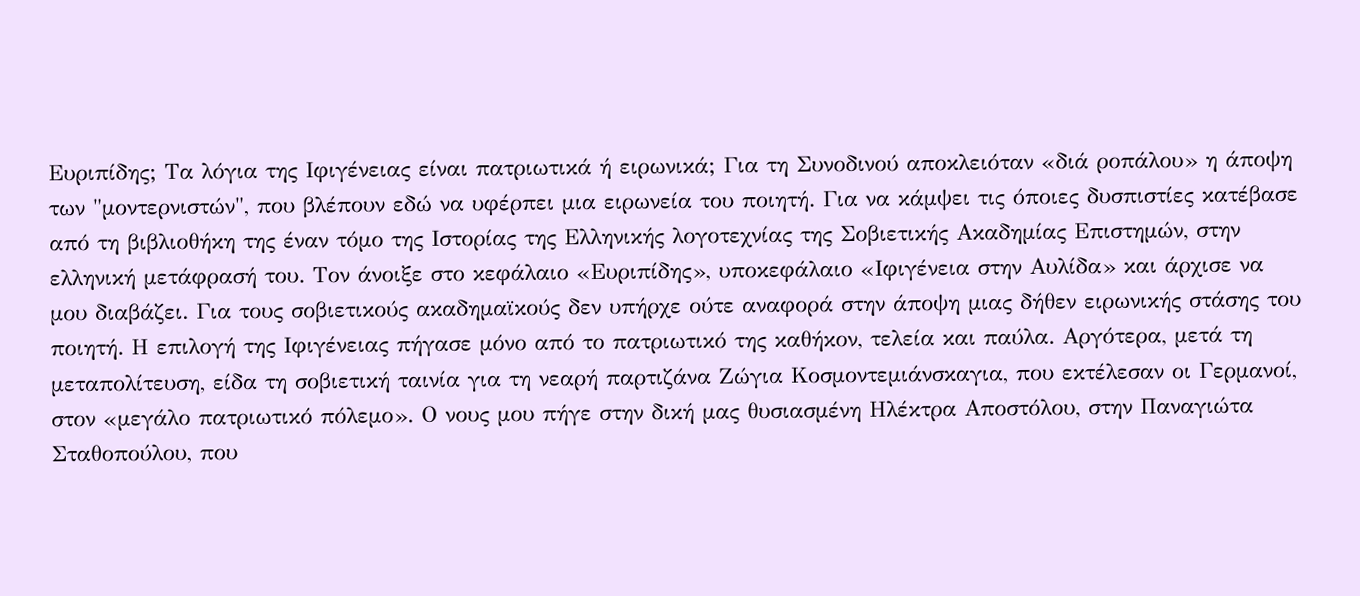Ευριπίδης; Τα λόγια της Ιφιγένειας είναι πατριωτικά ή ειρωνικά; Για τη Συνοδινού αποκλειόταν «διά ροπάλου» η άποψη των "μοντερνιστών", που βλέπουν εδώ να υφέρπει μια ειρωνεία του ποιητή. Για να κάμψει τις όποιες δυσπιστίες κατέβασε από τη βιβλιοθήκη της έναν τόμο της Ιστορίας της Ελληνικής λογοτεχνίας της Σοβιετικής Ακαδημίας Επιστημών, στην ελληνική μετάφρασή του. Τον άνοιξε στο κεφάλαιο «Ευριπίδης», υποκεφάλαιο «Ιφιγένεια στην Αυλίδα» και άρχισε να μου διαβάζει. Για τους σοβιετικούς ακαδημαϊκούς δεν υπήρχε ούτε αναφορά στην άποψη μιας δήθεν ειρωνικής στάσης του ποιητή. Η επιλογή της Ιφιγένειας πήγασε μόνο από το πατριωτικό της καθήκον, τελεία και παύλα. Αργότερα, μετά τη μεταπολίτευση, είδα τη σοβιετική ταινία για τη νεαρή παρτιζάνα Ζώγια Κοσμοντεμιάνσκαγια, που εκτέλεσαν οι Γερμανοί, στον «μεγάλο πατριωτικό πόλεμο». Ο νους μου πήγε στην δική μας θυσιασμένη Ηλέκτρα Αποστόλου, στην Παναγιώτα Σταθοπούλου, που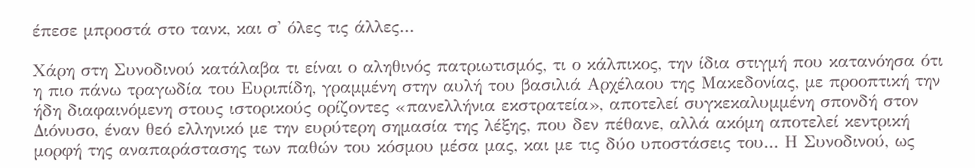έπεσε μπροστά στο τανκ, και σ' όλες τις άλλες...

Χάρη στη Συνοδινού κατάλαβα τι είναι ο αληθινός πατριωτισμός, τι ο κάλπικος, την ίδια στιγμή που κατανόησα ότι η πιο πάνω τραγωδία του Ευριπίδη, γραμμένη στην αυλή του βασιλιά Αρχέλαου της Μακεδονίας, με προοπτική την ήδη διαφαινόμενη στους ιστορικούς ορίζοντες «πανελλήνια εκστρατεία», αποτελεί συγκεκαλυμμένη σπονδή στον Διόνυσο, έναν θεό ελληνικό με την ευρύτερη σημασία της λέξης, που δεν πέθανε, αλλά ακόμη αποτελεί κεντρική μορφή της αναπαράστασης των παθών του κόσμου μέσα μας, και με τις δύο υποστάσεις του... Η Συνοδινού, ως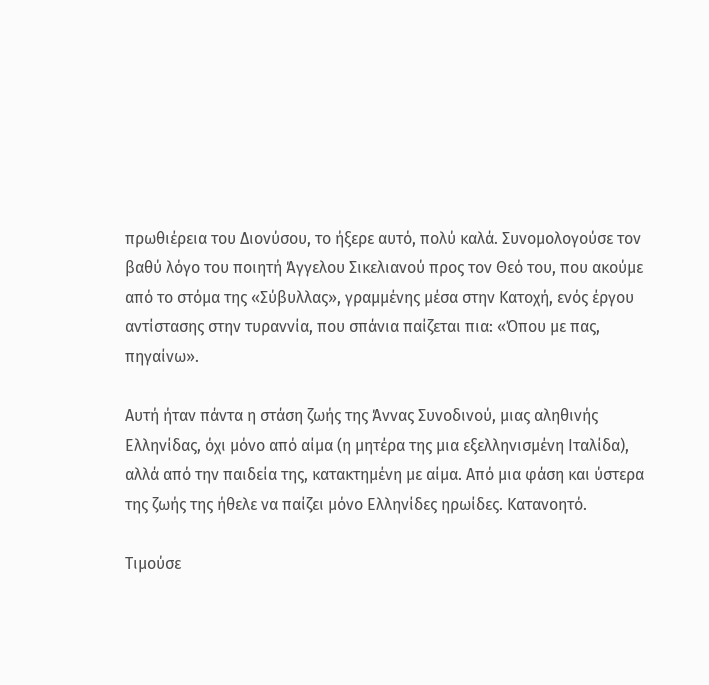πρωθιέρεια του Διονύσου, το ήξερε αυτό, πολύ καλά. Συνομολογούσε τον βαθύ λόγο του ποιητή Άγγελου Σικελιανού προς τον Θεό του, που ακούμε από το στόμα της «Σύβυλλας», γραμμένης μέσα στην Κατοχή, ενός έργου αντίστασης στην τυραννία, που σπάνια παίζεται πια: «Όπου με πας, πηγαίνω».

Αυτή ήταν πάντα η στάση ζωής της Άννας Συνοδινού, μιας αληθινής Ελληνίδας, όχι μόνο από αίμα (η μητέρα της μια εξελληνισμένη Ιταλίδα), αλλά από την παιδεία της, κατακτημένη με αίμα. Από μια φάση και ύστερα της ζωής της ήθελε να παίζει μόνο Ελληνίδες ηρωίδες. Κατανοητό.

Τιμούσε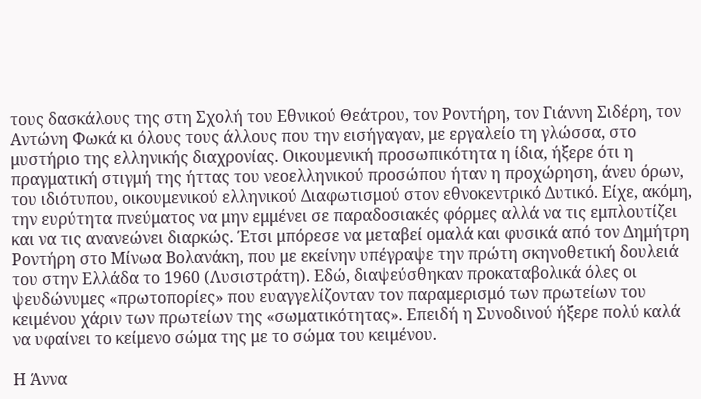τους δασκάλους της στη Σχολή του Εθνικού Θεάτρου, τον Ροντήρη, τον Γιάννη Σιδέρη, τον Αντώνη Φωκά κι όλους τους άλλους που την εισήγαγαν, με εργαλείο τη γλώσσα, στο μυστήριο της ελληνικής διαχρονίας. Οικουμενική προσωπικότητα η ίδια, ήξερε ότι η πραγματική στιγμή της ήττας του νεοελληνικού προσώπου ήταν η προχώρηση, άνευ όρων, του ιδιότυπου, οικουμενικού ελληνικού Διαφωτισμού στον εθνοκεντρικό Δυτικό. Είχε, ακόμη, την ευρύτητα πνεύματος να μην εμμένει σε παραδοσιακές φόρμες αλλά να τις εμπλουτίζει και να τις ανανεώνει διαρκώς. Έτσι μπόρεσε να μεταβεί ομαλά και φυσικά από τον Δημήτρη Ροντήρη στο Μίνωα Βολανάκη, που με εκείνην υπέγραψε την πρώτη σκηνοθετική δουλειά του στην Ελλάδα το 1960 (Λυσιστράτη). Εδώ, διαψεύσθηκαν προκαταβολικά όλες οι ψευδώνυμες «πρωτοπορίες» που ευαγγελίζονταν τον παραμερισμό των πρωτείων του κειμένου χάριν των πρωτείων της «σωματικότητας». Επειδή η Συνοδινού ήξερε πολύ καλά να υφαίνει το κείμενο σώμα της με το σώμα του κειμένου.

Η Άννα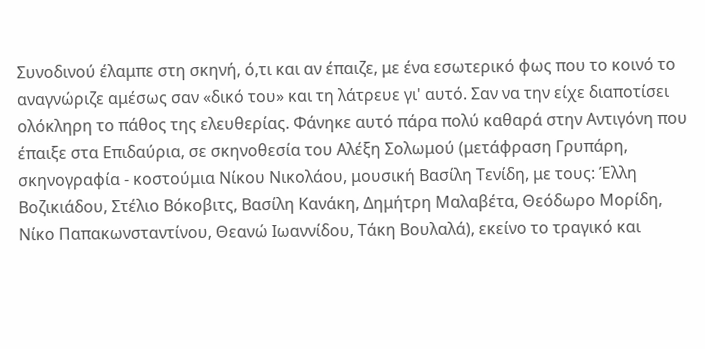Συνοδινού έλαμπε στη σκηνή, ό,τι και αν έπαιζε, με ένα εσωτερικό φως που το κοινό το αναγνώριζε αμέσως σαν «δικό του» και τη λάτρευε γι' αυτό. Σαν να την είχε διαποτίσει ολόκληρη το πάθος της ελευθερίας. Φάνηκε αυτό πάρα πολύ καθαρά στην Αντιγόνη που έπαιξε στα Επιδαύρια, σε σκηνοθεσία του Αλέξη Σολωμού (μετάφραση Γρυπάρη, σκηνογραφία - κοστούμια Νίκου Νικολάου, μουσική Βασίλη Τενίδη, με τους: Έλλη Βοζικιάδου, Στέλιο Βόκοβιτς, Βασίλη Κανάκη, Δημήτρη Μαλαβέτα, Θεόδωρο Μορίδη, Νίκο Παπακωνσταντίνου, Θεανώ Ιωαννίδου, Τάκη Βουλαλά), εκείνο το τραγικό και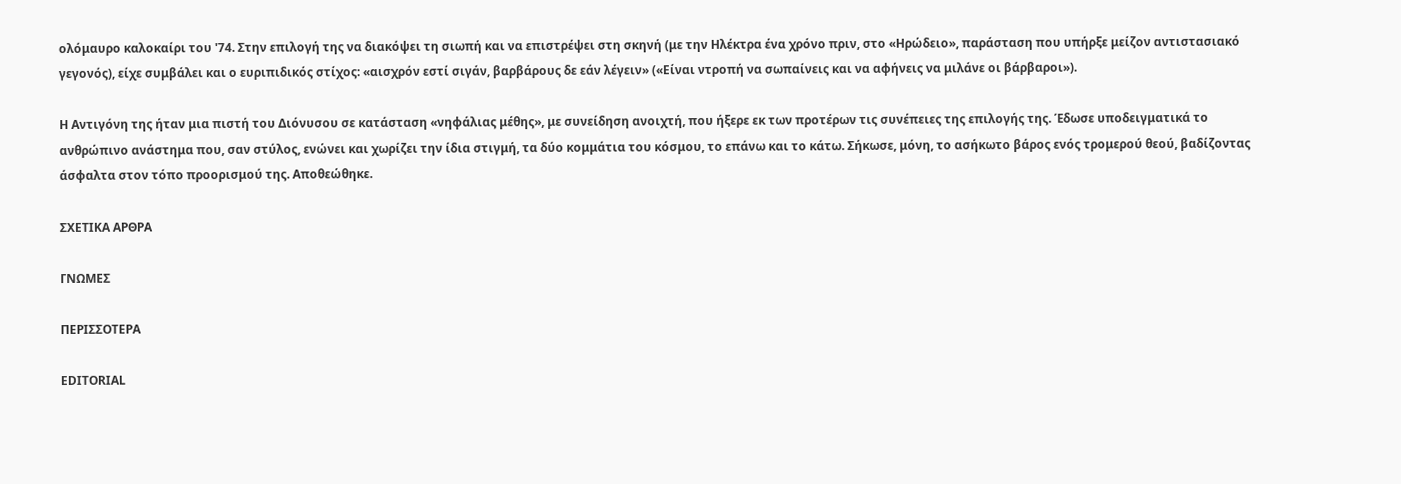ολόμαυρο καλοκαίρι του '74. Στην επιλογή της να διακόψει τη σιωπή και να επιστρέψει στη σκηνή (με την Ηλέκτρα ένα χρόνο πριν, στο «Ηρώδειο», παράσταση που υπήρξε μείζον αντιστασιακό γεγονός), είχε συμβάλει και ο ευριπιδικός στίχος: «αισχρόν εστί σιγάν, βαρβάρους δε εάν λέγειν» («Είναι ντροπή να σωπαίνεις και να αφήνεις να μιλάνε οι βάρβαροι»).

Η Αντιγόνη της ήταν μια πιστή του Διόνυσου σε κατάσταση «νηφάλιας μέθης», με συνείδηση ανοιχτή, που ήξερε εκ των προτέρων τις συνέπειες της επιλογής της. Έδωσε υποδειγματικά το ανθρώπινο ανάστημα που, σαν στύλος, ενώνει και χωρίζει την ίδια στιγμή, τα δύο κομμάτια του κόσμου, το επάνω και το κάτω. Σήκωσε, μόνη, το ασήκωτο βάρος ενός τρομερού θεού, βαδίζοντας άσφαλτα στον τόπο προορισμού της. Αποθεώθηκε.

ΣΧΕΤΙΚΑ ΑΡΘΡΑ

ΓΝΩΜΕΣ

ΠΕΡΙΣΣΟΤΕΡΑ

EDITORIAL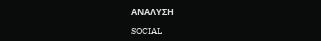ΑΝΑΛΥΣΗ

SOCIAL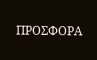ΠΡΟΣΦΟΡΑ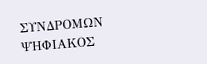ΣΥΝΔΡΟΜΩΝ
ΨΗΦΙΑΚΟΣ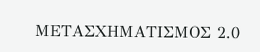ΜΕΤΑΣΧΗΜΑΤΙΣΜΟΣ 2.0